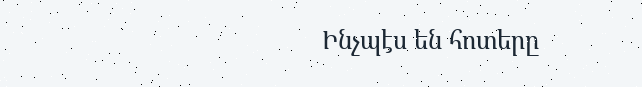Ինչպէս են հոտերը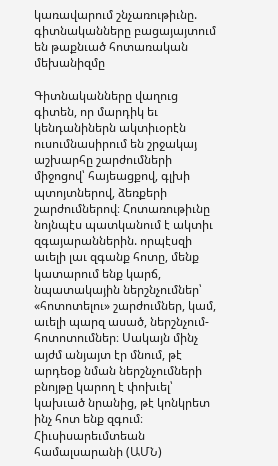կառավարում շնչառութիւնը. գիտնականները բացայայտում են թաքնւած հոտառական մեխանիզմը

Գիտնականները վաղուց գիտեն, որ մարդիկ եւ կենդանիներն ակտիւօրէն ուսումնասիրում են շրջակայ աշխարհը շարժումների միջոցով՝ հայեացքով, գլխի պտոյտներով, ձեռքերի շարժումներով։ Հոտառութիւնը նոյնպէս պատկանում է ակտիւ զգայարաններին. որպէսզի աւելի լաւ զգանք հոտը, մենք կատարում ենք կարճ, նպատակային ներշնչումներ՝ «հոտոտելու» շարժումներ, կամ, աւելի պարզ ասած, ներշնչում-հոտոտումներ։ Սակայն մինչ այժմ անյայտ էր մնում, թէ արդեօք նման ներշնչումների բնոյթը կարող է փոխւել՝ կախւած նրանից, թէ կոնկրետ ինչ հոտ ենք զգում։
Հիւսիսարեւմտեան համալսարանի (ԱՄՆ)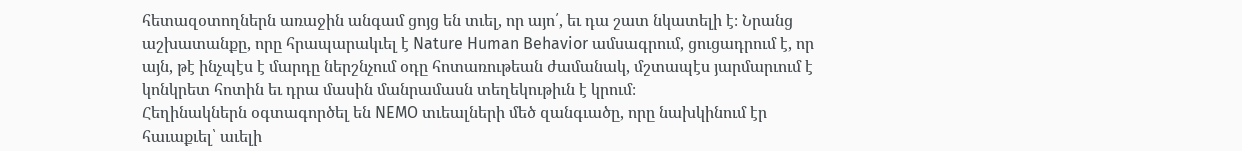հետազօտողներն առաջին անգամ ցոյց են տւել, որ այո՛, եւ դա շատ նկատելի է։ Նրանց աշխատանքը, որը հրապարակւել է Nature Human Behavior ամսագրում, ցուցադրում է, որ այն, թէ ինչպէս է մարդը ներշնչում օդը հոտառութեան ժամանակ, մշտապէս յարմարւում է կոնկրետ հոտին եւ դրա մասին մանրամասն տեղեկութիւն է կրում։
Հեղինակներն օգտագործել են NEMO տւեալների մեծ զանգւածը, որը նախկինում էր հաւաքւել՝ աւելի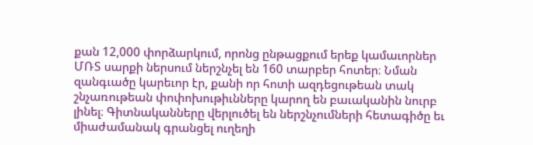քան 12,000 փորձարկում, որոնց ընթացքում երեք կամաւորներ ՄՌՏ սարքի ներսում ներշնչել են 160 տարբեր հոտեր։ Նման զանգւածը կարեւոր էր, քանի որ հոտի ազդեցութեան տակ շնչառութեան փոփոխութիւնները կարող են բաւականին նուրբ լինել։ Գիտնականները վերլուծել են ներշնչումների հետագիծը եւ միաժամանակ գրանցել ուղեղի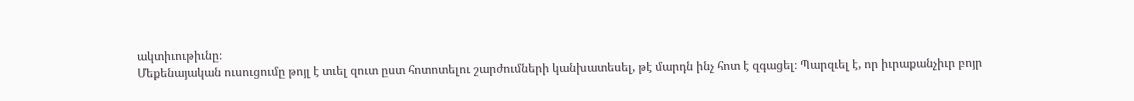ակտիւութիւնը։
Մեքենայական ուսուցումը թոյլ է տւել զուտ ըստ հոտոտելու շարժումների կանխատեսել, թէ մարդն ինչ հոտ է զգացել։ Պարզւել է, որ իւրաքանչիւր բոյր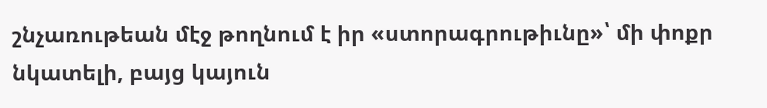շնչառութեան մէջ թողնում է իր «ստորագրութիւնը»՝ մի փոքր նկատելի, բայց կայուն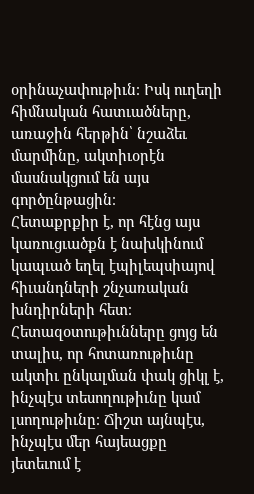օրինաչափութիւն։ Իսկ ուղեղի հիմնական հատւածները, առաջին հերթին՝ նշաձեւ մարմինը, ակտիւօրէն մասնակցում են այս գործընթացին։
Հետաքրքիր է, որ հէնց այս կառուցւածքն է նախկինում կապւած եղել էպիլեպսիայով հիւանդների շնչառական խնդիրների հետ։
Հետազօտութիւնները ցոյց են տալիս, որ հոտառութիւնը ակտիւ ընկալման փակ ցիկլ է, ինչպէս տեսողութիւնը կամ լսողութիւնը։ Ճիշտ այնպէս, ինչպէս մեր հայեացքը յետեւում է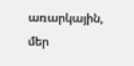առարկային, մեր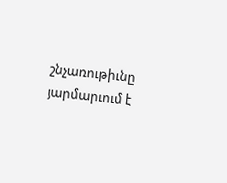շնչառութիւնը յարմարւում է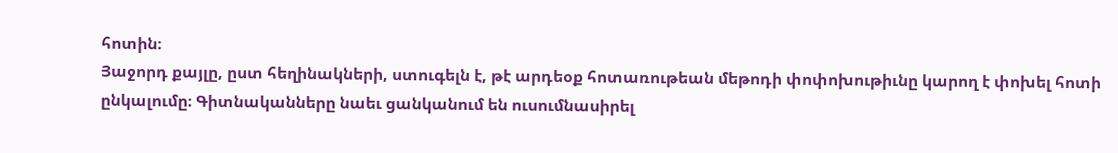հոտին։
Յաջորդ քայլը, ըստ հեղինակների, ստուգելն է, թէ արդեօք հոտառութեան մեթոդի փոփոխութիւնը կարող է փոխել հոտի ընկալումը։ Գիտնականները նաեւ ցանկանում են ուսումնասիրել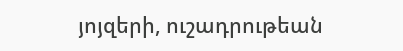յոյզերի, ուշադրութեան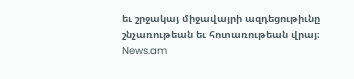եւ շրջակայ միջավայրի ազդեցութիւնը շնչառութեան եւ հոտառութեան վրայ։
News.am